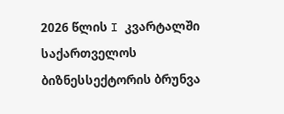2026 წლის I კვარტალში საქართველოს ბიზნესსექტორის ბრუნვა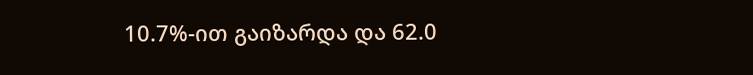10.7%-ით გაიზარდა და 62.0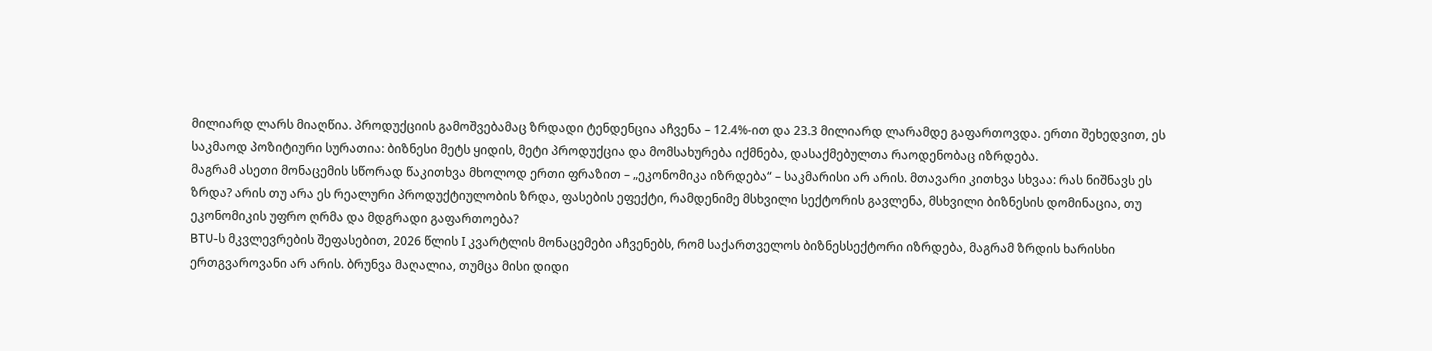მილიარდ ლარს მიაღწია. პროდუქციის გამოშვებამაც ზრდადი ტენდენცია აჩვენა – 12.4%-ით და 23.3 მილიარდ ლარამდე გაფართოვდა. ერთი შეხედვით, ეს საკმაოდ პოზიტიური სურათია: ბიზნესი მეტს ყიდის, მეტი პროდუქცია და მომსახურება იქმნება, დასაქმებულთა რაოდენობაც იზრდება.
მაგრამ ასეთი მონაცემის სწორად წაკითხვა მხოლოდ ერთი ფრაზით – „ეკონომიკა იზრდება“ – საკმარისი არ არის. მთავარი კითხვა სხვაა: რას ნიშნავს ეს ზრდა? არის თუ არა ეს რეალური პროდუქტიულობის ზრდა, ფასების ეფექტი, რამდენიმე მსხვილი სექტორის გავლენა, მსხვილი ბიზნესის დომინაცია, თუ ეკონომიკის უფრო ღრმა და მდგრადი გაფართოება?
BTU-ს მკვლევრების შეფასებით, 2026 წლის I კვარტლის მონაცემები აჩვენებს, რომ საქართველოს ბიზნესსექტორი იზრდება, მაგრამ ზრდის ხარისხი ერთგვაროვანი არ არის. ბრუნვა მაღალია, თუმცა მისი დიდი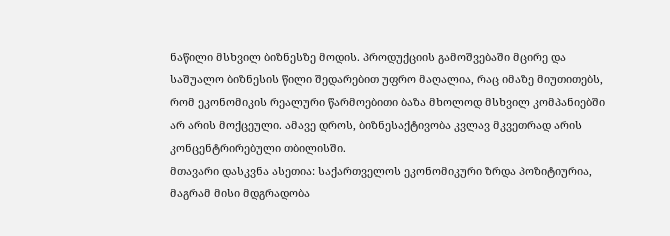ნაწილი მსხვილ ბიზნესზე მოდის. პროდუქციის გამოშვებაში მცირე და საშუალო ბიზნესის წილი შედარებით უფრო მაღალია, რაც იმაზე მიუთითებს, რომ ეკონომიკის რეალური წარმოებითი ბაზა მხოლოდ მსხვილ კომპანიებში არ არის მოქცეული. ამავე დროს, ბიზნესაქტივობა კვლავ მკვეთრად არის კონცენტრირებული თბილისში.
მთავარი დასკვნა ასეთია: საქართველოს ეკონომიკური ზრდა პოზიტიურია, მაგრამ მისი მდგრადობა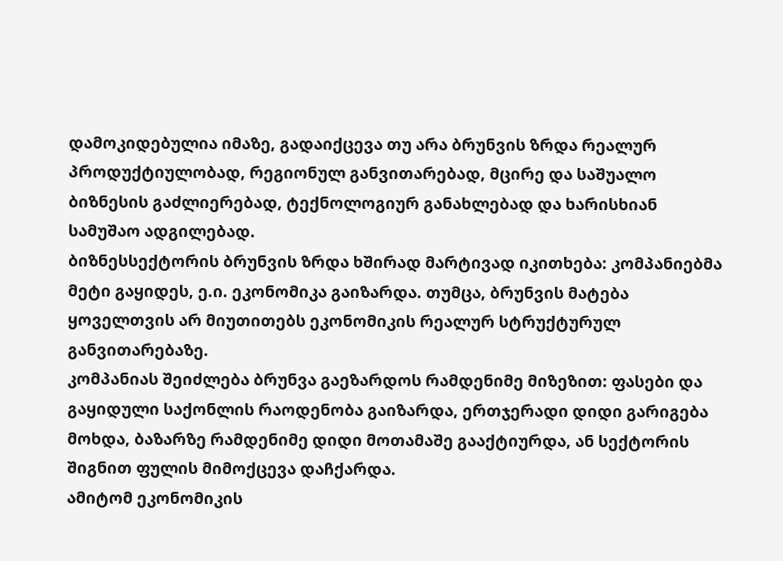დამოკიდებულია იმაზე, გადაიქცევა თუ არა ბრუნვის ზრდა რეალურ პროდუქტიულობად, რეგიონულ განვითარებად, მცირე და საშუალო ბიზნესის გაძლიერებად, ტექნოლოგიურ განახლებად და ხარისხიან სამუშაო ადგილებად.
ბიზნესსექტორის ბრუნვის ზრდა ხშირად მარტივად იკითხება: კომპანიებმა მეტი გაყიდეს, ე.ი. ეკონომიკა გაიზარდა. თუმცა, ბრუნვის მატება ყოველთვის არ მიუთითებს ეკონომიკის რეალურ სტრუქტურულ განვითარებაზე.
კომპანიას შეიძლება ბრუნვა გაეზარდოს რამდენიმე მიზეზით: ფასები და გაყიდული საქონლის რაოდენობა გაიზარდა, ერთჯერადი დიდი გარიგება მოხდა, ბაზარზე რამდენიმე დიდი მოთამაშე გააქტიურდა, ან სექტორის შიგნით ფულის მიმოქცევა დაჩქარდა.
ამიტომ ეკონომიკის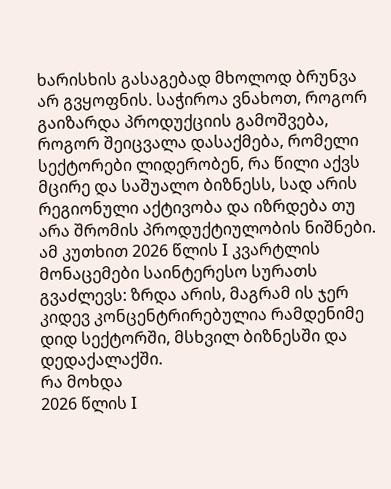ხარისხის გასაგებად მხოლოდ ბრუნვა არ გვყოფნის. საჭიროა ვნახოთ, როგორ გაიზარდა პროდუქციის გამოშვება, როგორ შეიცვალა დასაქმება, რომელი სექტორები ლიდერობენ, რა წილი აქვს მცირე და საშუალო ბიზნესს, სად არის რეგიონული აქტივობა და იზრდება თუ არა შრომის პროდუქტიულობის ნიშნები.
ამ კუთხით 2026 წლის I კვარტლის მონაცემები საინტერესო სურათს გვაძლევს: ზრდა არის, მაგრამ ის ჯერ კიდევ კონცენტრირებულია რამდენიმე დიდ სექტორში, მსხვილ ბიზნესში და დედაქალაქში.
რა მოხდა
2026 წლის I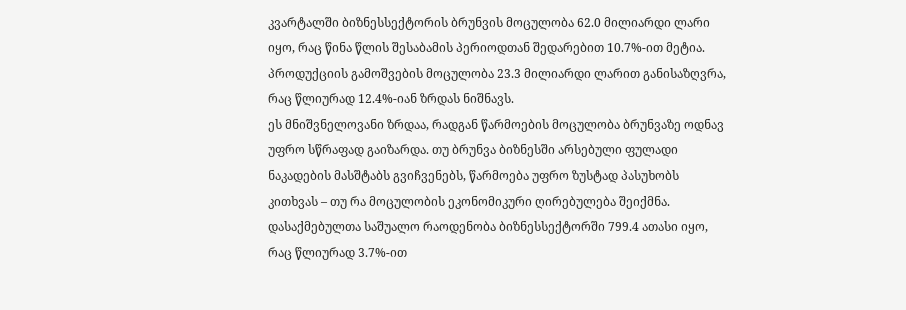კვარტალში ბიზნესსექტორის ბრუნვის მოცულობა 62.0 მილიარდი ლარი იყო, რაც წინა წლის შესაბამის პერიოდთან შედარებით 10.7%-ით მეტია. პროდუქციის გამოშვების მოცულობა 23.3 მილიარდი ლარით განისაზღვრა, რაც წლიურად 12.4%-იან ზრდას ნიშნავს.
ეს მნიშვნელოვანი ზრდაა, რადგან წარმოების მოცულობა ბრუნვაზე ოდნავ უფრო სწრაფად გაიზარდა. თუ ბრუნვა ბიზნესში არსებული ფულადი ნაკადების მასშტაბს გვიჩვენებს, წარმოება უფრო ზუსტად პასუხობს კითხვას – თუ რა მოცულობის ეკონომიკური ღირებულება შეიქმნა.
დასაქმებულთა საშუალო რაოდენობა ბიზნესსექტორში 799.4 ათასი იყო, რაც წლიურად 3.7%-ით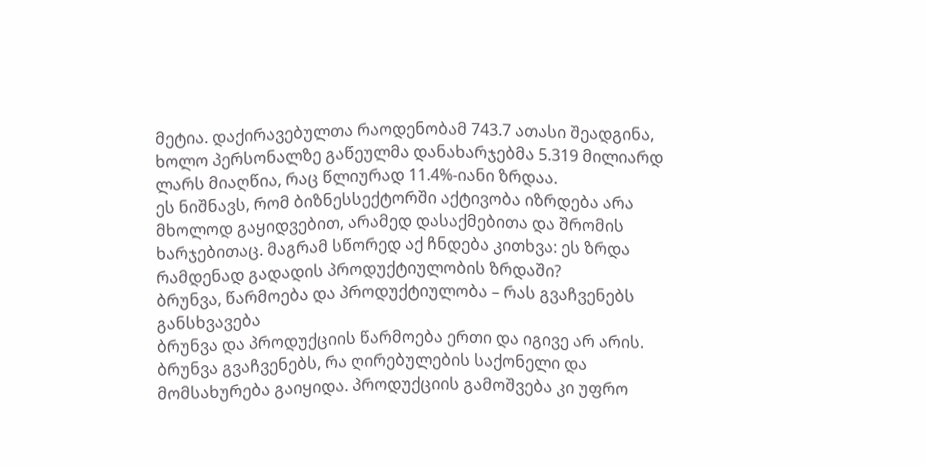მეტია. დაქირავებულთა რაოდენობამ 743.7 ათასი შეადგინა, ხოლო პერსონალზე გაწეულმა დანახარჯებმა 5.319 მილიარდ ლარს მიაღწია, რაც წლიურად 11.4%-იანი ზრდაა.
ეს ნიშნავს, რომ ბიზნესსექტორში აქტივობა იზრდება არა მხოლოდ გაყიდვებით, არამედ დასაქმებითა და შრომის ხარჯებითაც. მაგრამ სწორედ აქ ჩნდება კითხვა: ეს ზრდა რამდენად გადადის პროდუქტიულობის ზრდაში?
ბრუნვა, წარმოება და პროდუქტიულობა – რას გვაჩვენებს განსხვავება
ბრუნვა და პროდუქციის წარმოება ერთი და იგივე არ არის.
ბრუნვა გვაჩვენებს, რა ღირებულების საქონელი და მომსახურება გაიყიდა. პროდუქციის გამოშვება კი უფრო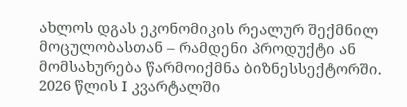ახლოს დგას ეკონომიკის რეალურ შექმნილ მოცულობასთან – რამდენი პროდუქტი ან მომსახურება წარმოიქმნა ბიზნესსექტორში.
2026 წლის I კვარტალში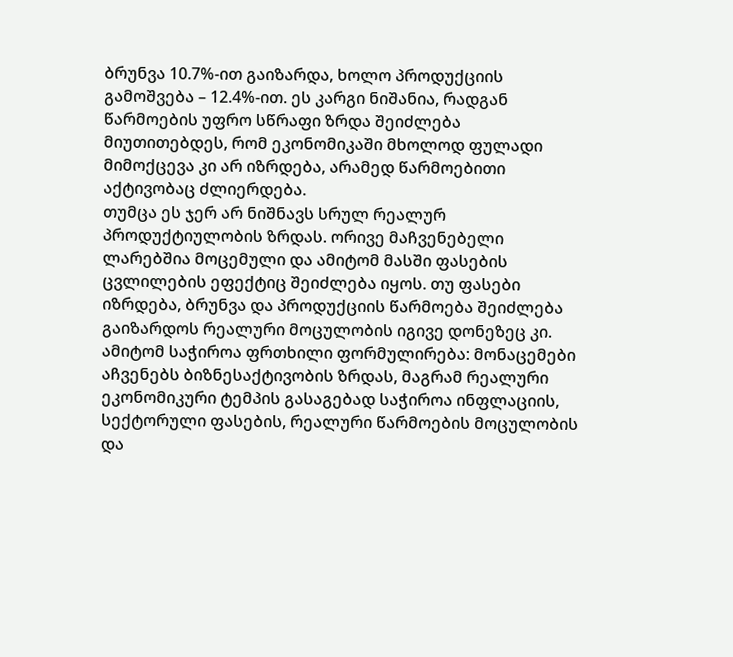ბრუნვა 10.7%-ით გაიზარდა, ხოლო პროდუქციის გამოშვება – 12.4%-ით. ეს კარგი ნიშანია, რადგან წარმოების უფრო სწრაფი ზრდა შეიძლება მიუთითებდეს, რომ ეკონომიკაში მხოლოდ ფულადი მიმოქცევა კი არ იზრდება, არამედ წარმოებითი აქტივობაც ძლიერდება.
თუმცა ეს ჯერ არ ნიშნავს სრულ რეალურ პროდუქტიულობის ზრდას. ორივე მაჩვენებელი ლარებშია მოცემული და ამიტომ მასში ფასების ცვლილების ეფექტიც შეიძლება იყოს. თუ ფასები იზრდება, ბრუნვა და პროდუქციის წარმოება შეიძლება გაიზარდოს რეალური მოცულობის იგივე დონეზეც კი.
ამიტომ საჭიროა ფრთხილი ფორმულირება: მონაცემები აჩვენებს ბიზნესაქტივობის ზრდას, მაგრამ რეალური ეკონომიკური ტემპის გასაგებად საჭიროა ინფლაციის, სექტორული ფასების, რეალური წარმოების მოცულობის და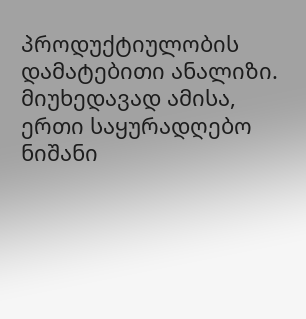პროდუქტიულობის დამატებითი ანალიზი.
მიუხედავად ამისა, ერთი საყურადღებო ნიშანი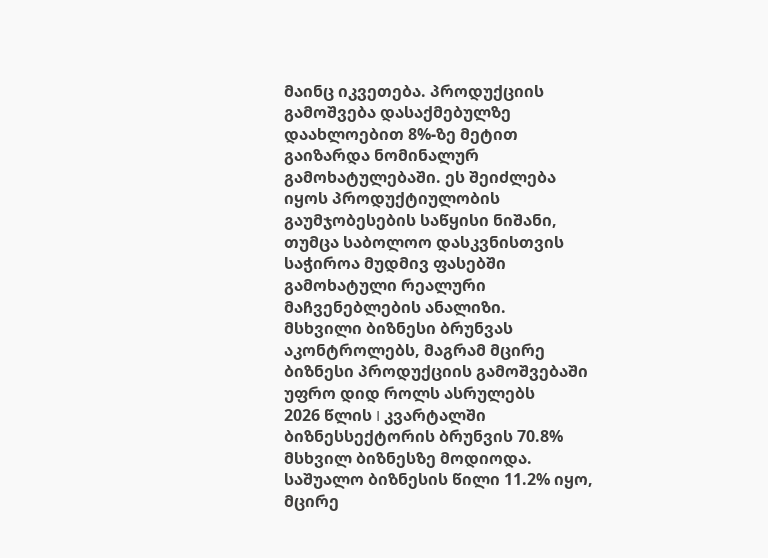მაინც იკვეთება. პროდუქციის გამოშვება დასაქმებულზე დაახლოებით 8%-ზე მეტით გაიზარდა ნომინალურ გამოხატულებაში. ეს შეიძლება იყოს პროდუქტიულობის გაუმჯობესების საწყისი ნიშანი, თუმცა საბოლოო დასკვნისთვის საჭიროა მუდმივ ფასებში გამოხატული რეალური მაჩვენებლების ანალიზი.
მსხვილი ბიზნესი ბრუნვას აკონტროლებს, მაგრამ მცირე ბიზნესი პროდუქციის გამოშვებაში უფრო დიდ როლს ასრულებს
2026 წლის I კვარტალში ბიზნესსექტორის ბრუნვის 70.8% მსხვილ ბიზნესზე მოდიოდა. საშუალო ბიზნესის წილი 11.2% იყო, მცირე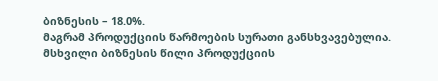ბიზნესის – 18.0%.
მაგრამ პროდუქციის წარმოების სურათი განსხვავებულია. მსხვილი ბიზნესის წილი პროდუქციის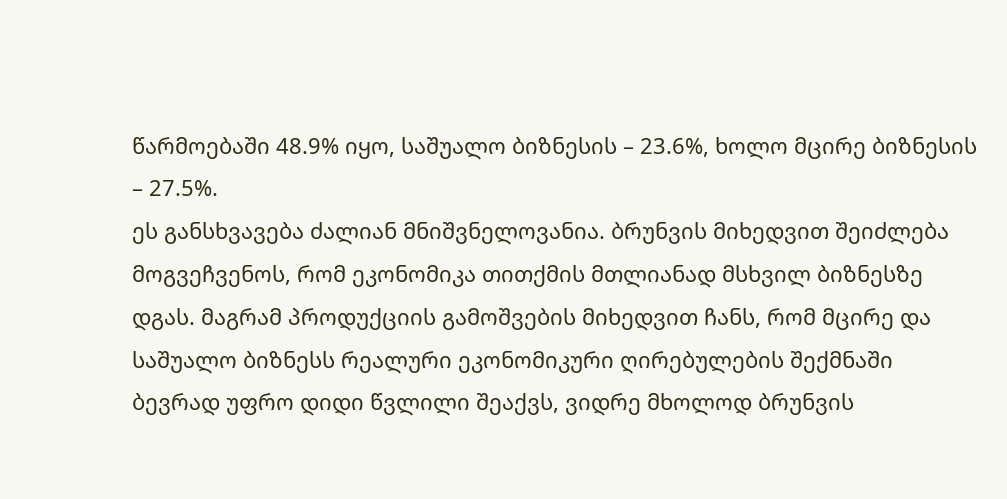წარმოებაში 48.9% იყო, საშუალო ბიზნესის – 23.6%, ხოლო მცირე ბიზნესის – 27.5%.
ეს განსხვავება ძალიან მნიშვნელოვანია. ბრუნვის მიხედვით შეიძლება მოგვეჩვენოს, რომ ეკონომიკა თითქმის მთლიანად მსხვილ ბიზნესზე დგას. მაგრამ პროდუქციის გამოშვების მიხედვით ჩანს, რომ მცირე და საშუალო ბიზნესს რეალური ეკონომიკური ღირებულების შექმნაში ბევრად უფრო დიდი წვლილი შეაქვს, ვიდრე მხოლოდ ბრუნვის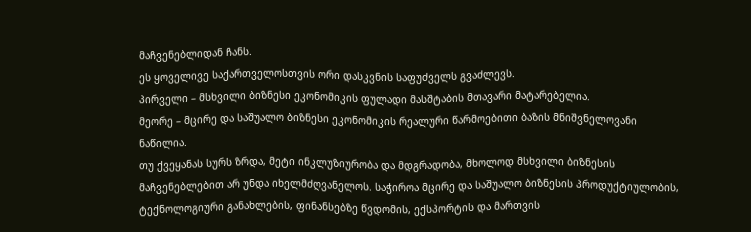მაჩვენებლიდან ჩანს.
ეს ყოველივე საქართველოსთვის ორი დასკვნის საფუძველს გვაძლევს.
პირველი – მსხვილი ბიზნესი ეკონომიკის ფულადი მასშტაბის მთავარი მატარებელია.
მეორე – მცირე და საშუალო ბიზნესი ეკონომიკის რეალური წარმოებითი ბაზის მნიშვნელოვანი ნაწილია.
თუ ქვეყანას სურს ზრდა, მეტი ინკლუზიურობა და მდგრადობა, მხოლოდ მსხვილი ბიზნესის მაჩვენებლებით არ უნდა იხელმძღვანელოს. საჭიროა მცირე და საშუალო ბიზნესის პროდუქტიულობის, ტექნოლოგიური განახლების, ფინანსებზე წვდომის, ექსპორტის და მართვის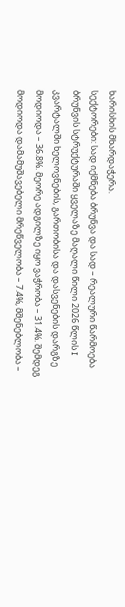ხარისხის მხარდაჭერა.
სექტორები: სად იქმნება ბრუნვა და სად – რეალური წარმოება
ბრუნვის სტრუქტურაში ყველაზე მაღალი წილი 2026 წლის I კვარტალში ხელოვნების, გართობისა და დასვენების დარგზე მოდიოდა – 36.8%. მეორე ადგილზე იყო ვაჭრობა – 31.4%. შემდეგ მოდიოდა დამამუშავებელი მრეწველობა – 7.4%, მშენებლობა –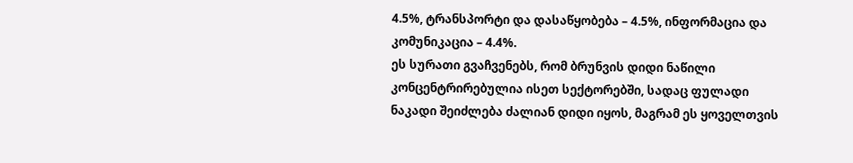4.5%, ტრანსპორტი და დასაწყობება – 4.5%, ინფორმაცია და კომუნიკაცია – 4.4%.
ეს სურათი გვაჩვენებს, რომ ბრუნვის დიდი ნაწილი კონცენტრირებულია ისეთ სექტორებში, სადაც ფულადი ნაკადი შეიძლება ძალიან დიდი იყოს, მაგრამ ეს ყოველთვის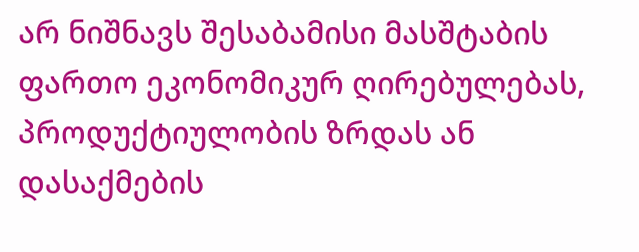არ ნიშნავს შესაბამისი მასშტაბის ფართო ეკონომიკურ ღირებულებას, პროდუქტიულობის ზრდას ან დასაქმების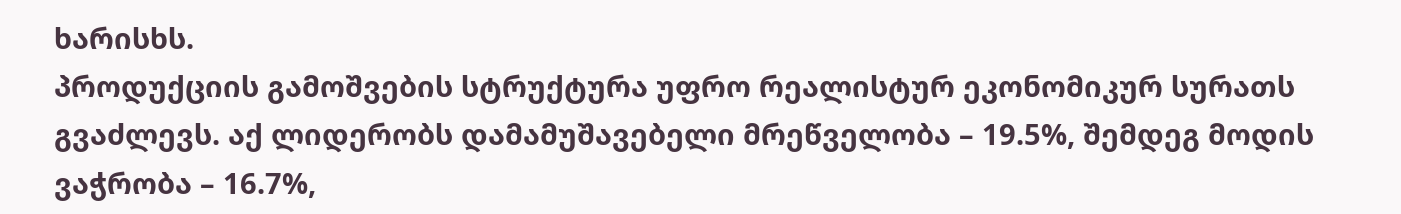ხარისხს.
პროდუქციის გამოშვების სტრუქტურა უფრო რეალისტურ ეკონომიკურ სურათს გვაძლევს. აქ ლიდერობს დამამუშავებელი მრეწველობა – 19.5%, შემდეგ მოდის ვაჭრობა – 16.7%,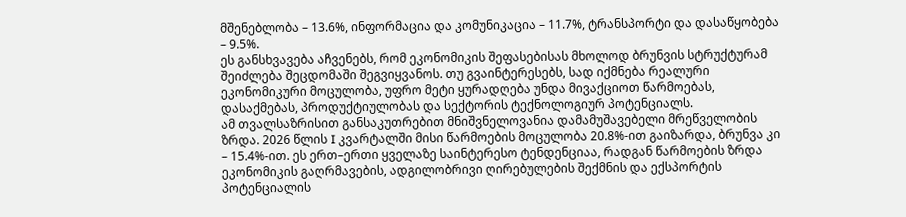მშენებლობა – 13.6%, ინფორმაცია და კომუნიკაცია – 11.7%, ტრანსპორტი და დასაწყობება – 9.5%.
ეს განსხვავება აჩვენებს, რომ ეკონომიკის შეფასებისას მხოლოდ ბრუნვის სტრუქტურამ შეიძლება შეცდომაში შეგვიყვანოს. თუ გვაინტერესებს, სად იქმნება რეალური ეკონომიკური მოცულობა, უფრო მეტი ყურადღება უნდა მივაქციოთ წარმოებას, დასაქმებას, პროდუქტიულობას და სექტორის ტექნოლოგიურ პოტენციალს.
ამ თვალსაზრისით განსაკუთრებით მნიშვნელოვანია დამამუშავებელი მრეწველობის ზრდა. 2026 წლის I კვარტალში მისი წარმოების მოცულობა 20.8%-ით გაიზარდა, ბრუნვა კი – 15.4%-ით. ეს ერთ–ერთი ყველაზე საინტერესო ტენდენციაა, რადგან წარმოების ზრდა ეკონომიკის გაღრმავების, ადგილობრივი ღირებულების შექმნის და ექსპორტის პოტენციალის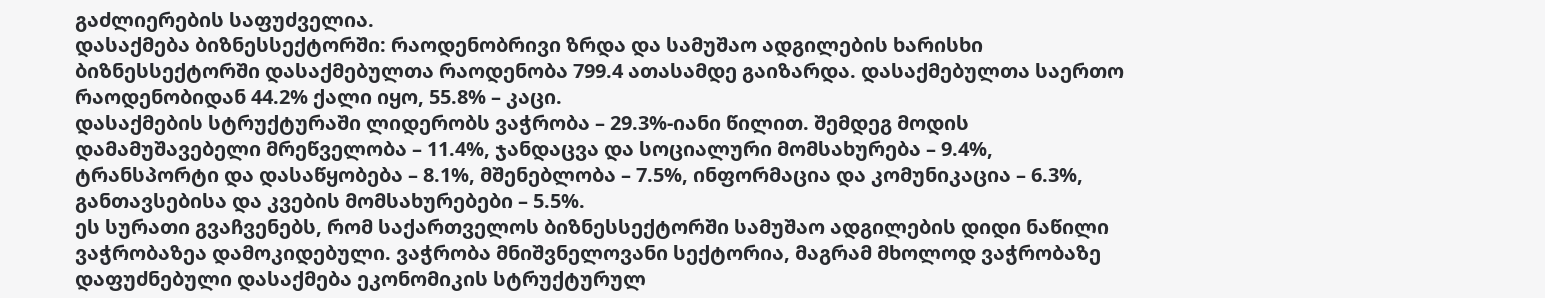გაძლიერების საფუძველია.
დასაქმება ბიზნესსექტორში: რაოდენობრივი ზრდა და სამუშაო ადგილების ხარისხი
ბიზნესსექტორში დასაქმებულთა რაოდენობა 799.4 ათასამდე გაიზარდა. დასაქმებულთა საერთო რაოდენობიდან 44.2% ქალი იყო, 55.8% – კაცი.
დასაქმების სტრუქტურაში ლიდერობს ვაჭრობა – 29.3%-იანი წილით. შემდეგ მოდის დამამუშავებელი მრეწველობა – 11.4%, ჯანდაცვა და სოციალური მომსახურება – 9.4%, ტრანსპორტი და დასაწყობება – 8.1%, მშენებლობა – 7.5%, ინფორმაცია და კომუნიკაცია – 6.3%, განთავსებისა და კვების მომსახურებები – 5.5%.
ეს სურათი გვაჩვენებს, რომ საქართველოს ბიზნესსექტორში სამუშაო ადგილების დიდი ნაწილი ვაჭრობაზეა დამოკიდებული. ვაჭრობა მნიშვნელოვანი სექტორია, მაგრამ მხოლოდ ვაჭრობაზე დაფუძნებული დასაქმება ეკონომიკის სტრუქტურულ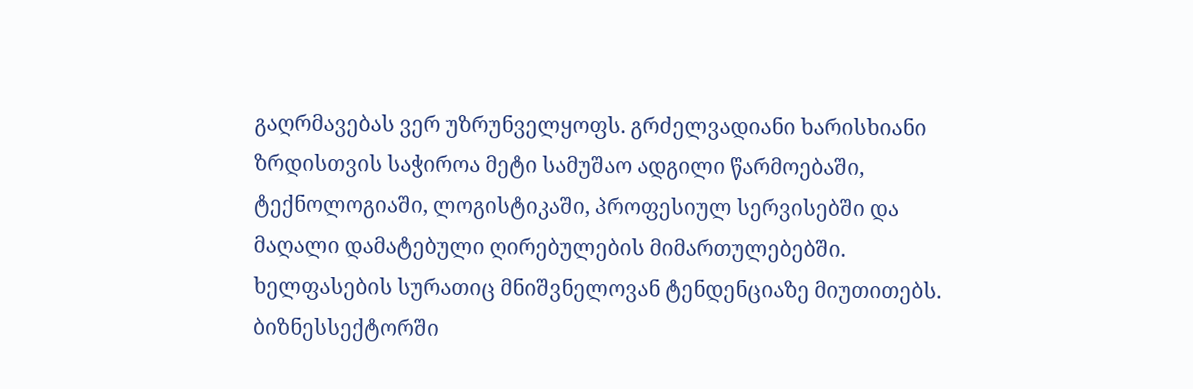გაღრმავებას ვერ უზრუნველყოფს. გრძელვადიანი ხარისხიანი ზრდისთვის საჭიროა მეტი სამუშაო ადგილი წარმოებაში, ტექნოლოგიაში, ლოგისტიკაში, პროფესიულ სერვისებში და მაღალი დამატებული ღირებულების მიმართულებებში.
ხელფასების სურათიც მნიშვნელოვან ტენდენციაზე მიუთითებს. ბიზნესსექტორში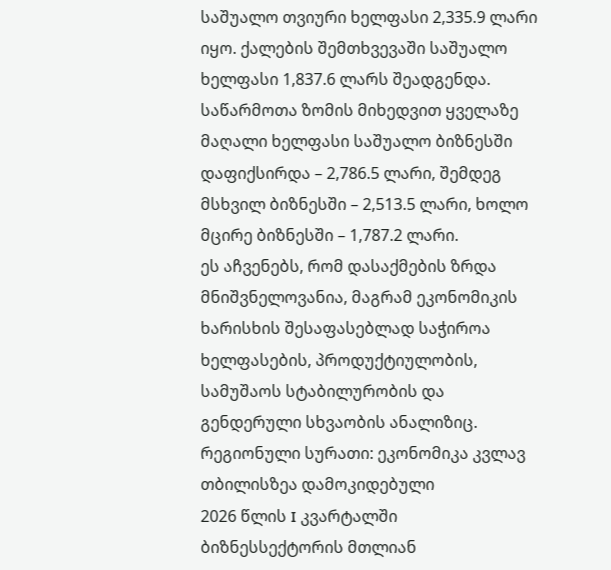საშუალო თვიური ხელფასი 2,335.9 ლარი იყო. ქალების შემთხვევაში საშუალო ხელფასი 1,837.6 ლარს შეადგენდა. საწარმოთა ზომის მიხედვით ყველაზე მაღალი ხელფასი საშუალო ბიზნესში დაფიქსირდა – 2,786.5 ლარი, შემდეგ მსხვილ ბიზნესში – 2,513.5 ლარი, ხოლო მცირე ბიზნესში – 1,787.2 ლარი.
ეს აჩვენებს, რომ დასაქმების ზრდა მნიშვნელოვანია, მაგრამ ეკონომიკის ხარისხის შესაფასებლად საჭიროა ხელფასების, პროდუქტიულობის, სამუშაოს სტაბილურობის და გენდერული სხვაობის ანალიზიც.
რეგიონული სურათი: ეკონომიკა კვლავ თბილისზეა დამოკიდებული
2026 წლის I კვარტალში ბიზნესსექტორის მთლიან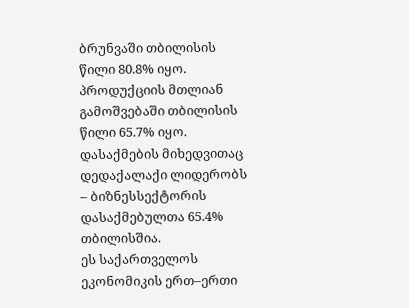ბრუნვაში თბილისის წილი 80.8% იყო. პროდუქციის მთლიან გამოშვებაში თბილისის წილი 65.7% იყო. დასაქმების მიხედვითაც დედაქალაქი ლიდერობს – ბიზნესსექტორის დასაქმებულთა 65.4% თბილისშია.
ეს საქართველოს ეკონომიკის ერთ–ერთი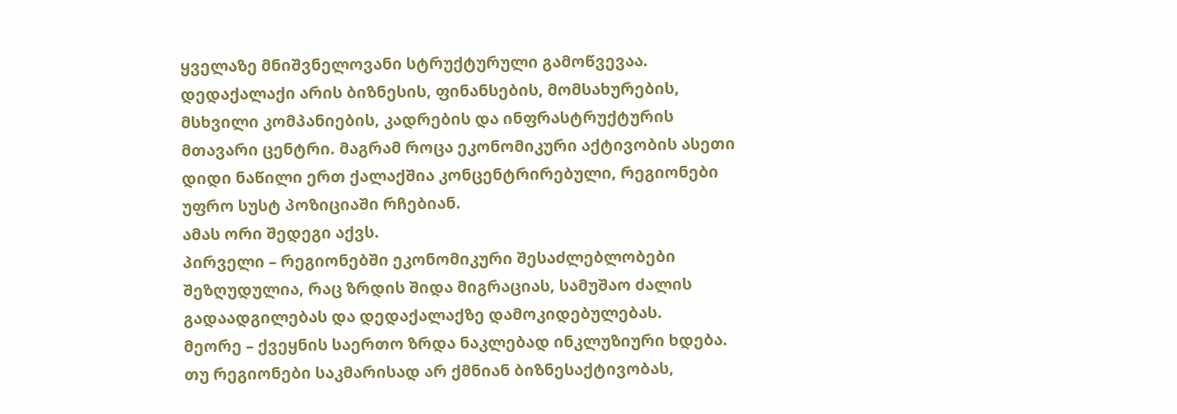ყველაზე მნიშვნელოვანი სტრუქტურული გამოწვევაა. დედაქალაქი არის ბიზნესის, ფინანსების, მომსახურების, მსხვილი კომპანიების, კადრების და ინფრასტრუქტურის მთავარი ცენტრი. მაგრამ როცა ეკონომიკური აქტივობის ასეთი დიდი ნაწილი ერთ ქალაქშია კონცენტრირებული, რეგიონები უფრო სუსტ პოზიციაში რჩებიან.
ამას ორი შედეგი აქვს.
პირველი – რეგიონებში ეკონომიკური შესაძლებლობები შეზღუდულია, რაც ზრდის შიდა მიგრაციას, სამუშაო ძალის გადაადგილებას და დედაქალაქზე დამოკიდებულებას.
მეორე – ქვეყნის საერთო ზრდა ნაკლებად ინკლუზიური ხდება. თუ რეგიონები საკმარისად არ ქმნიან ბიზნესაქტივობას,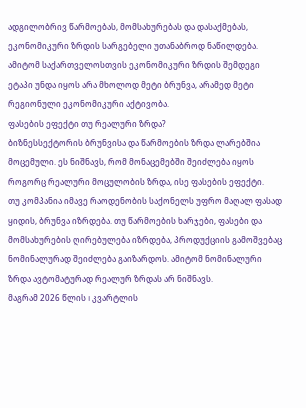ადგილობრივ წარმოებას, მომსახურებას და დასაქმებას, ეკონომიკური ზრდის სარგებელი უთანაბროდ ნაწილდება.
ამიტომ საქართველოსთვის ეკონომიკური ზრდის შემდეგი ეტაპი უნდა იყოს არა მხოლოდ მეტი ბრუნვა, არამედ მეტი რეგიონული ეკონომიკური აქტივობა.
ფასების ეფექტი თუ რეალური ზრდა?
ბიზნესსექტორის ბრუნვისა და წარმოების ზრდა ლარებშია მოცემული. ეს ნიშნავს, რომ მონაცემებში შეიძლება იყოს როგორც რეალური მოცულობის ზრდა, ისე ფასების ეფექტი.
თუ კომპანია იმავე რაოდენობის საქონელს უფრო მაღალ ფასად ყიდის, ბრუნვა იზრდება. თუ წარმოების ხარჯები, ფასები და მომსახურების ღირებულება იზრდება, პროდუქციის გამოშვებაც ნომინალურად შეიძლება გაიზარდოს. ამიტომ ნომინალური ზრდა ავტომატურად რეალურ ზრდას არ ნიშნავს.
მაგრამ 2026 წლის I კვარტლის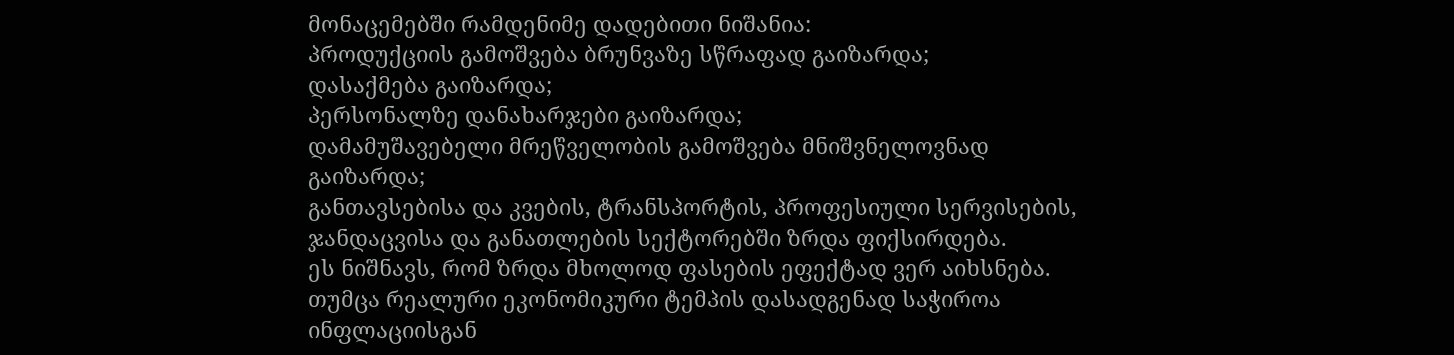მონაცემებში რამდენიმე დადებითი ნიშანია:
პროდუქციის გამოშვება ბრუნვაზე სწრაფად გაიზარდა;
დასაქმება გაიზარდა;
პერსონალზე დანახარჯები გაიზარდა;
დამამუშავებელი მრეწველობის გამოშვება მნიშვნელოვნად გაიზარდა;
განთავსებისა და კვების, ტრანსპორტის, პროფესიული სერვისების, ჯანდაცვისა და განათლების სექტორებში ზრდა ფიქსირდება.
ეს ნიშნავს, რომ ზრდა მხოლოდ ფასების ეფექტად ვერ აიხსნება. თუმცა რეალური ეკონომიკური ტემპის დასადგენად საჭიროა ინფლაციისგან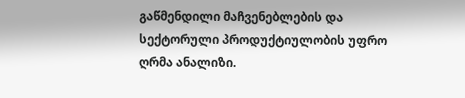გაწმენდილი მაჩვენებლების და სექტორული პროდუქტიულობის უფრო ღრმა ანალიზი.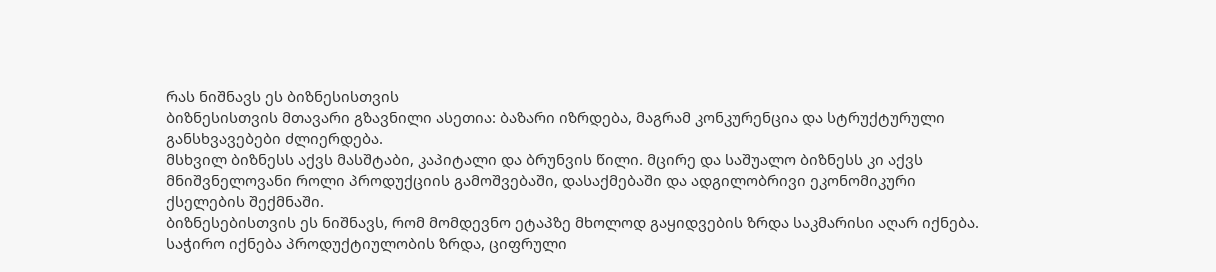რას ნიშნავს ეს ბიზნესისთვის
ბიზნესისთვის მთავარი გზავნილი ასეთია: ბაზარი იზრდება, მაგრამ კონკურენცია და სტრუქტურული განსხვავებები ძლიერდება.
მსხვილ ბიზნესს აქვს მასშტაბი, კაპიტალი და ბრუნვის წილი. მცირე და საშუალო ბიზნესს კი აქვს მნიშვნელოვანი როლი პროდუქციის გამოშვებაში, დასაქმებაში და ადგილობრივი ეკონომიკური ქსელების შექმნაში.
ბიზნესებისთვის ეს ნიშნავს, რომ მომდევნო ეტაპზე მხოლოდ გაყიდვების ზრდა საკმარისი აღარ იქნება. საჭირო იქნება პროდუქტიულობის ზრდა, ციფრული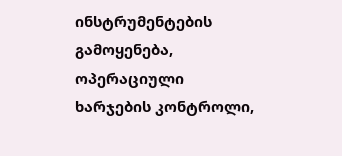ინსტრუმენტების გამოყენება, ოპერაციული ხარჯების კონტროლი,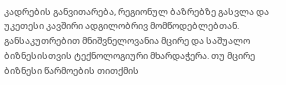კადრების განვითარება, რეგიონულ ბაზრებზე გასვლა და უკეთესი კავშირი ადგილობრივ მომწოდებლებთან.
განსაკუთრებით მნიშვნელოვანია მცირე და საშუალო ბიზნესისთვის ტექნოლოგიური მხარდაჭერა. თუ მცირე ბიზნესი წარმოების თითქმის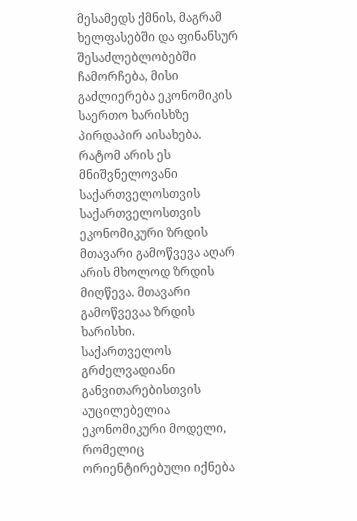მესამედს ქმნის, მაგრამ ხელფასებში და ფინანსურ შესაძლებლობებში ჩამორჩება, მისი გაძლიერება ეკონომიკის საერთო ხარისხზე პირდაპირ აისახება.
რატომ არის ეს მნიშვნელოვანი საქართველოსთვის
საქართველოსთვის ეკონომიკური ზრდის მთავარი გამოწვევა აღარ არის მხოლოდ ზრდის მიღწევა. მთავარი გამოწვევაა ზრდის ხარისხი.
საქართველოს გრძელვადიანი განვითარებისთვის აუცილებელია ეკონომიკური მოდელი, რომელიც ორიენტირებული იქნება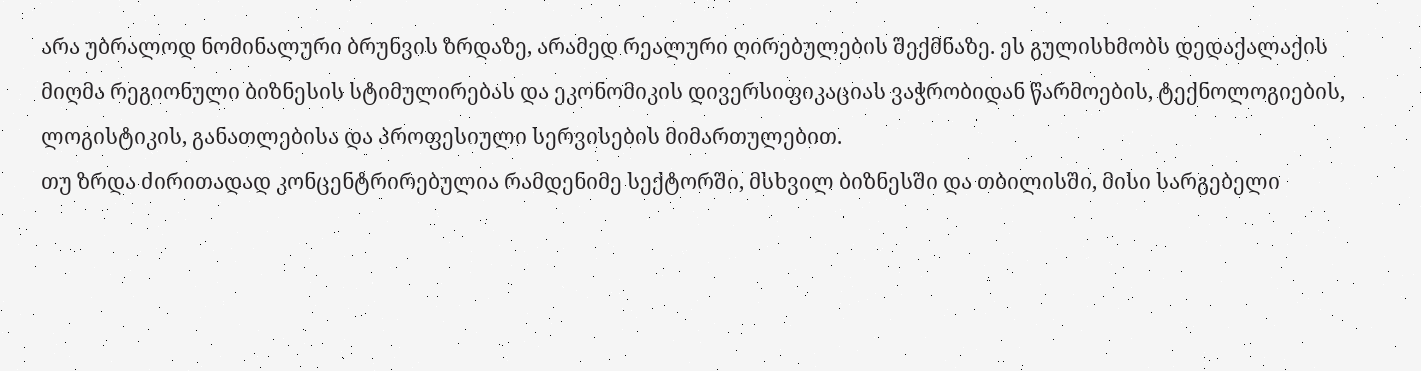არა უბრალოდ ნომინალური ბრუნვის ზრდაზე, არამედ რეალური ღირებულების შექმნაზე. ეს გულისხმობს დედაქალაქის მიღმა რეგიონული ბიზნესის სტიმულირებას და ეკონომიკის დივერსიფიკაციას ვაჭრობიდან წარმოების, ტექნოლოგიების, ლოგისტიკის, განათლებისა და პროფესიული სერვისების მიმართულებით.
თუ ზრდა ძირითადად კონცენტრირებულია რამდენიმე სექტორში, მსხვილ ბიზნესში და თბილისში, მისი სარგებელი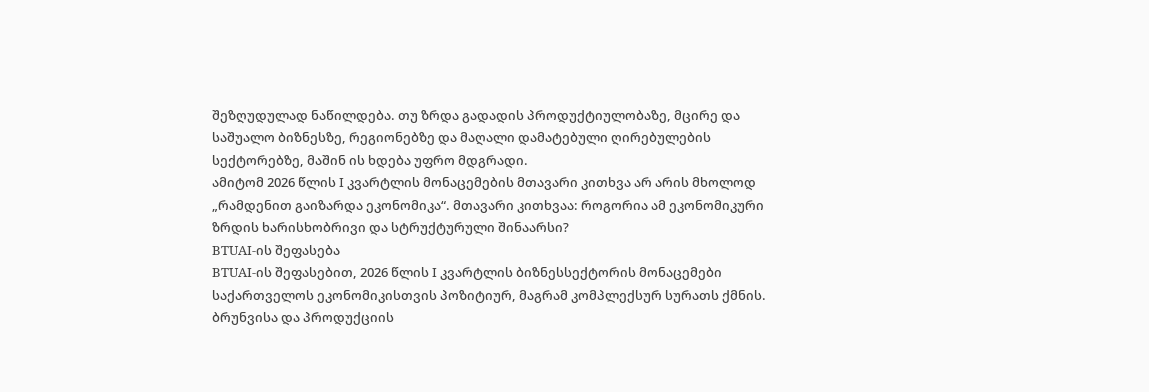შეზღუდულად ნაწილდება. თუ ზრდა გადადის პროდუქტიულობაზე, მცირე და საშუალო ბიზნესზე, რეგიონებზე და მაღალი დამატებული ღირებულების სექტორებზე, მაშინ ის ხდება უფრო მდგრადი.
ამიტომ 2026 წლის I კვარტლის მონაცემების მთავარი კითხვა არ არის მხოლოდ „რამდენით გაიზარდა ეკონომიკა“. მთავარი კითხვაა: როგორია ამ ეკონომიკური ზრდის ხარისხობრივი და სტრუქტურული შინაარსი?
BTUAI-ის შეფასება
BTUAI-ის შეფასებით, 2026 წლის I კვარტლის ბიზნესსექტორის მონაცემები საქართველოს ეკონომიკისთვის პოზიტიურ, მაგრამ კომპლექსურ სურათს ქმნის. ბრუნვისა და პროდუქციის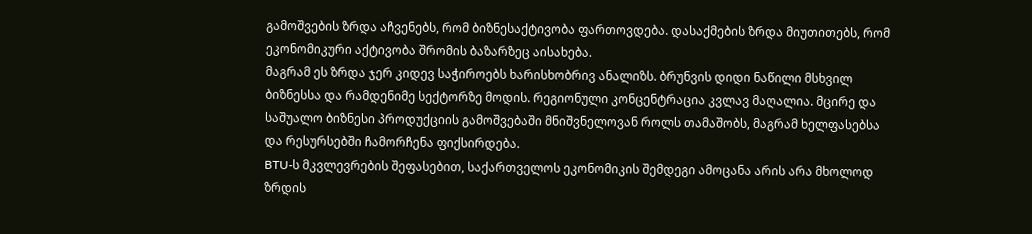გამოშვების ზრდა აჩვენებს, რომ ბიზნესაქტივობა ფართოვდება. დასაქმების ზრდა მიუთითებს, რომ ეკონომიკური აქტივობა შრომის ბაზარზეც აისახება.
მაგრამ ეს ზრდა ჯერ კიდევ საჭიროებს ხარისხობრივ ანალიზს. ბრუნვის დიდი ნაწილი მსხვილ ბიზნესსა და რამდენიმე სექტორზე მოდის. რეგიონული კონცენტრაცია კვლავ მაღალია. მცირე და საშუალო ბიზნესი პროდუქციის გამოშვებაში მნიშვნელოვან როლს თამაშობს, მაგრამ ხელფასებსა და რესურსებში ჩამორჩენა ფიქსირდება.
BTU-ს მკვლევრების შეფასებით, საქართველოს ეკონომიკის შემდეგი ამოცანა არის არა მხოლოდ ზრდის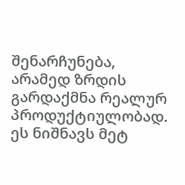შენარჩუნება, არამედ ზრდის გარდაქმნა რეალურ პროდუქტიულობად. ეს ნიშნავს მეტ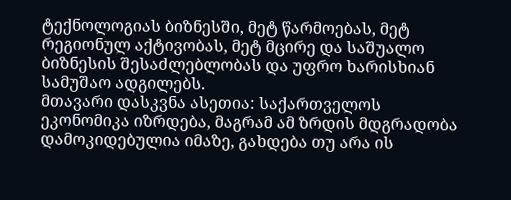ტექნოლოგიას ბიზნესში, მეტ წარმოებას, მეტ რეგიონულ აქტივობას, მეტ მცირე და საშუალო ბიზნესის შესაძლებლობას და უფრო ხარისხიან სამუშაო ადგილებს.
მთავარი დასკვნა ასეთია: საქართველოს ეკონომიკა იზრდება, მაგრამ ამ ზრდის მდგრადობა დამოკიდებულია იმაზე, გახდება თუ არა ის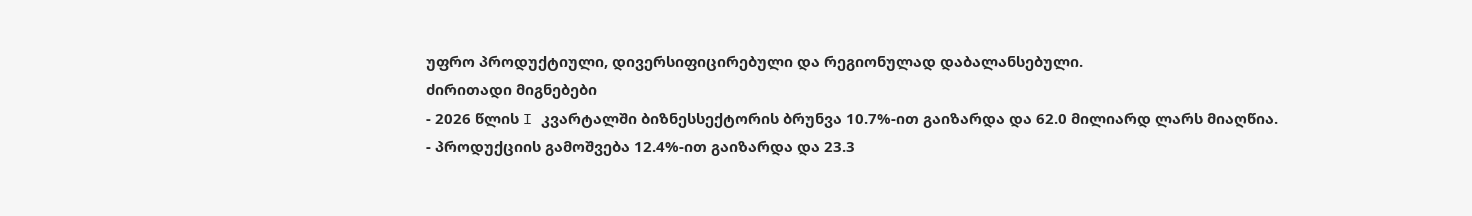უფრო პროდუქტიული, დივერსიფიცირებული და რეგიონულად დაბალანსებული.
ძირითადი მიგნებები
- 2026 წლის I კვარტალში ბიზნესსექტორის ბრუნვა 10.7%-ით გაიზარდა და 62.0 მილიარდ ლარს მიაღწია.
- პროდუქციის გამოშვება 12.4%-ით გაიზარდა და 23.3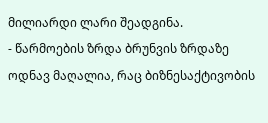მილიარდი ლარი შეადგინა.
- წარმოების ზრდა ბრუნვის ზრდაზე ოდნავ მაღალია, რაც ბიზნესაქტივობის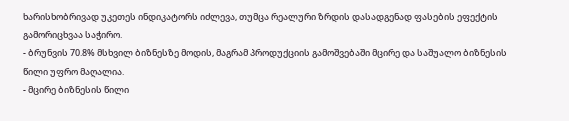ხარისხობრივად უკეთეს ინდიკატორს იძლევა, თუმცა რეალური ზრდის დასადგენად ფასების ეფექტის გამორიცხვაა საჭირო.
- ბრუნვის 70.8% მსხვილ ბიზნესზე მოდის, მაგრამ პროდუქციის გამოშვებაში მცირე და საშუალო ბიზნესის წილი უფრო მაღალია.
- მცირე ბიზნესის წილი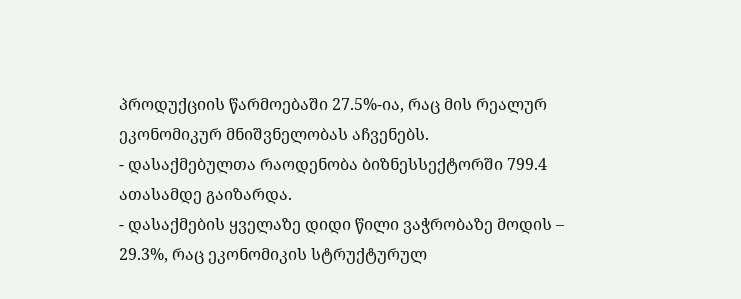პროდუქციის წარმოებაში 27.5%-ია, რაც მის რეალურ ეკონომიკურ მნიშვნელობას აჩვენებს.
- დასაქმებულთა რაოდენობა ბიზნესსექტორში 799.4 ათასამდე გაიზარდა.
- დასაქმების ყველაზე დიდი წილი ვაჭრობაზე მოდის – 29.3%, რაც ეკონომიკის სტრუქტურულ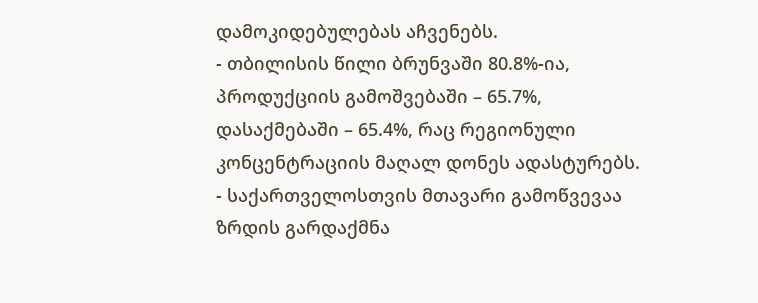დამოკიდებულებას აჩვენებს.
- თბილისის წილი ბრუნვაში 80.8%-ია, პროდუქციის გამოშვებაში – 65.7%, დასაქმებაში – 65.4%, რაც რეგიონული კონცენტრაციის მაღალ დონეს ადასტურებს.
- საქართველოსთვის მთავარი გამოწვევაა ზრდის გარდაქმნა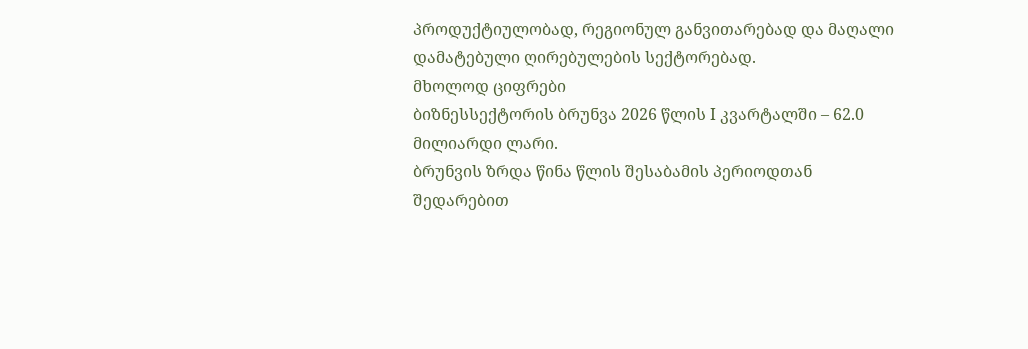პროდუქტიულობად, რეგიონულ განვითარებად და მაღალი დამატებული ღირებულების სექტორებად.
მხოლოდ ციფრები
ბიზნესსექტორის ბრუნვა 2026 წლის I კვარტალში – 62.0 მილიარდი ლარი.
ბრუნვის ზრდა წინა წლის შესაბამის პერიოდთან შედარებით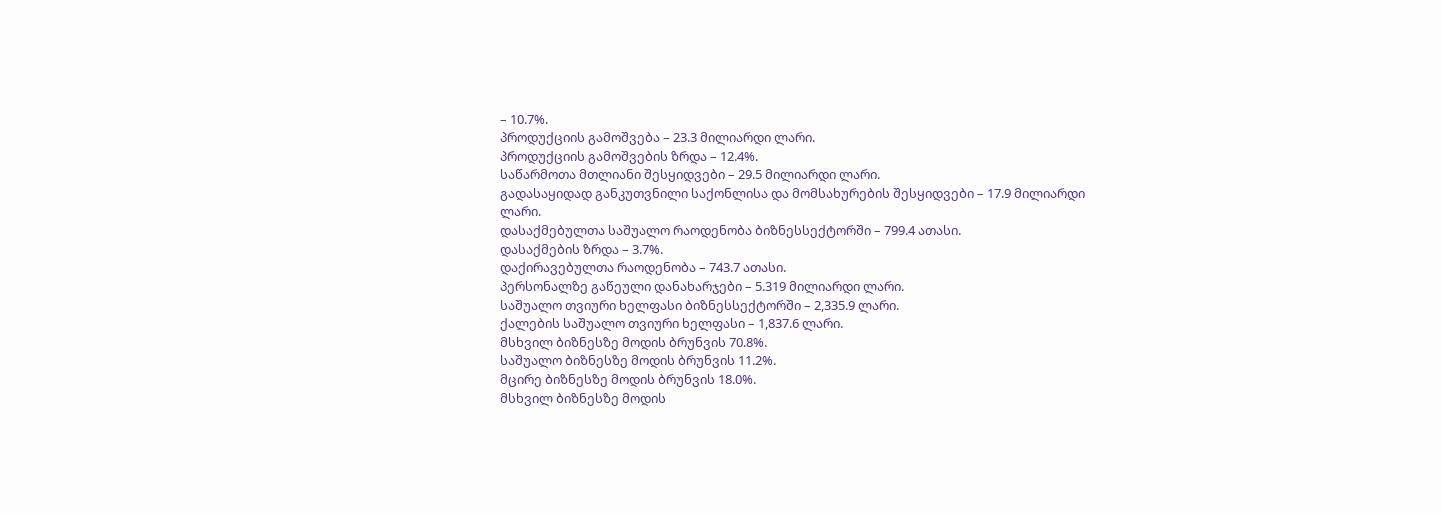– 10.7%.
პროდუქციის გამოშვება – 23.3 მილიარდი ლარი.
პროდუქციის გამოშვების ზრდა – 12.4%.
საწარმოთა მთლიანი შესყიდვები – 29.5 მილიარდი ლარი.
გადასაყიდად განკუთვნილი საქონლისა და მომსახურების შესყიდვები – 17.9 მილიარდი ლარი.
დასაქმებულთა საშუალო რაოდენობა ბიზნესსექტორში – 799.4 ათასი.
დასაქმების ზრდა – 3.7%.
დაქირავებულთა რაოდენობა – 743.7 ათასი.
პერსონალზე გაწეული დანახარჯები – 5.319 მილიარდი ლარი.
საშუალო თვიური ხელფასი ბიზნესსექტორში – 2,335.9 ლარი.
ქალების საშუალო თვიური ხელფასი – 1,837.6 ლარი.
მსხვილ ბიზნესზე მოდის ბრუნვის 70.8%.
საშუალო ბიზნესზე მოდის ბრუნვის 11.2%.
მცირე ბიზნესზე მოდის ბრუნვის 18.0%.
მსხვილ ბიზნესზე მოდის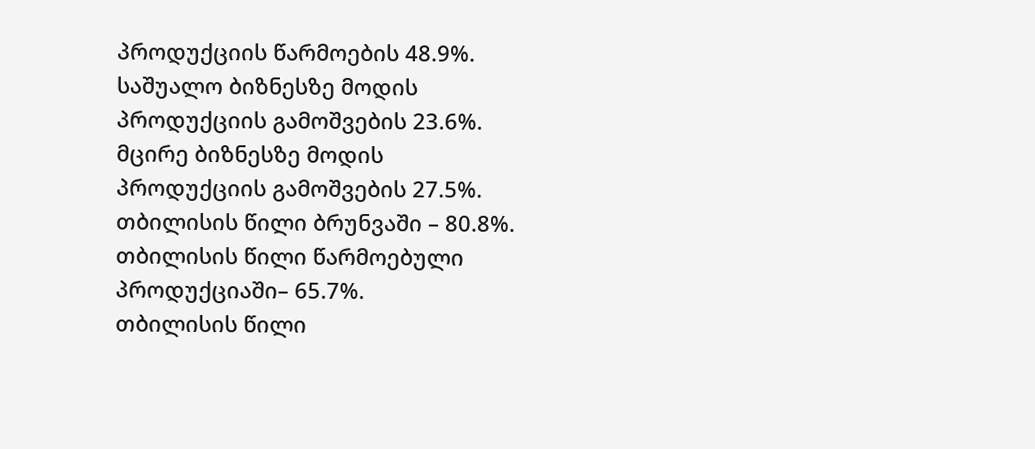პროდუქციის წარმოების 48.9%.
საშუალო ბიზნესზე მოდის პროდუქციის გამოშვების 23.6%.
მცირე ბიზნესზე მოდის პროდუქციის გამოშვების 27.5%.
თბილისის წილი ბრუნვაში – 80.8%.
თბილისის წილი წარმოებული პროდუქციაში– 65.7%.
თბილისის წილი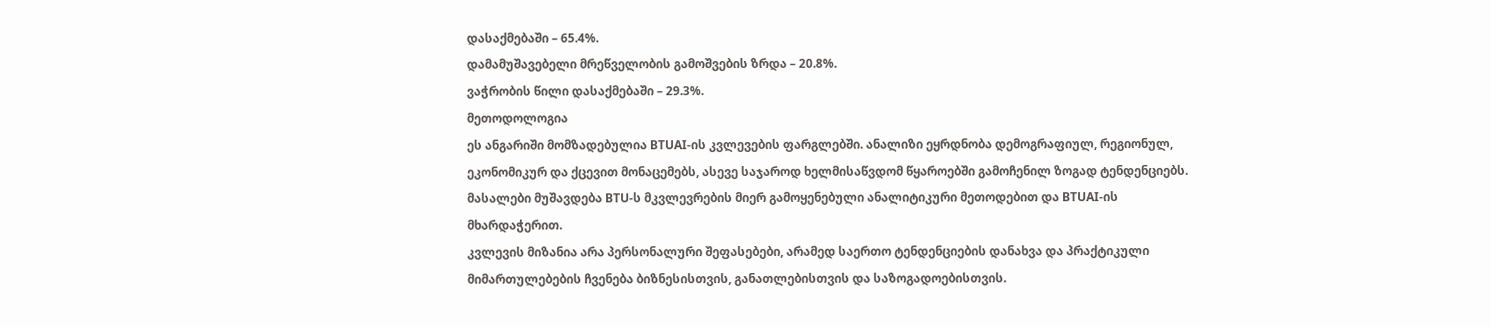დასაქმებაში – 65.4%.
დამამუშავებელი მრეწველობის გამოშვების ზრდა – 20.8%.
ვაჭრობის წილი დასაქმებაში – 29.3%.
მეთოდოლოგია
ეს ანგარიში მომზადებულია BTUAI-ის კვლევების ფარგლებში. ანალიზი ეყრდნობა დემოგრაფიულ, რეგიონულ, ეკონომიკურ და ქცევით მონაცემებს, ასევე საჯაროდ ხელმისაწვდომ წყაროებში გამოჩენილ ზოგად ტენდენციებს. მასალები მუშავდება BTU-ს მკვლევრების მიერ გამოყენებული ანალიტიკური მეთოდებით და BTUAI-ის მხარდაჭერით.
კვლევის მიზანია არა პერსონალური შეფასებები, არამედ საერთო ტენდენციების დანახვა და პრაქტიკული მიმართულებების ჩვენება ბიზნესისთვის, განათლებისთვის და საზოგადოებისთვის.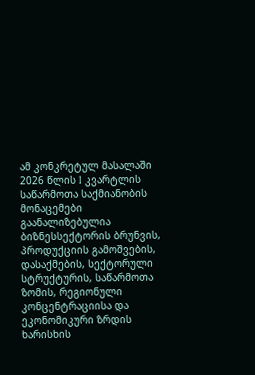ამ კონკრეტულ მასალაში 2026 წლის I კვარტლის საწარმოთა საქმიანობის მონაცემები გაანალიზებულია ბიზნესსექტორის ბრუნვის, პროდუქციის გამოშვების, დასაქმების, სექტორული სტრუქტურის, საწარმოთა ზომის, რეგიონული კონცენტრაციისა და ეკონომიკური ზრდის ხარისხის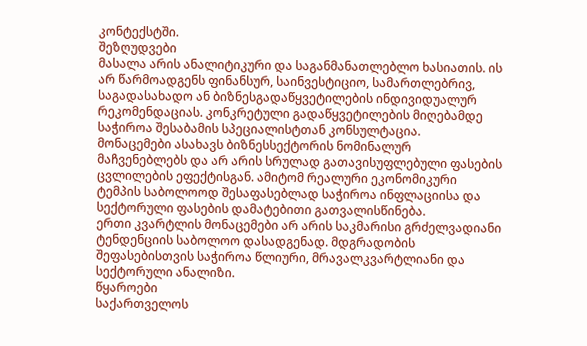კონტექსტში.
შეზღუდვები
მასალა არის ანალიტიკური და საგანმანათლებლო ხასიათის. ის არ წარმოადგენს ფინანსურ, საინვესტიციო, სამართლებრივ, საგადასახადო ან ბიზნესგადაწყვეტილების ინდივიდუალურ რეკომენდაციას. კონკრეტული გადაწყვეტილების მიღებამდე საჭიროა შესაბამის სპეციალისტთან კონსულტაცია.
მონაცემები ასახავს ბიზნესსექტორის ნომინალურ მაჩვენებლებს და არ არის სრულად გათავისუფლებული ფასების ცვლილების ეფექტისგან. ამიტომ რეალური ეკონომიკური ტემპის საბოლოოდ შესაფასებლად საჭიროა ინფლაციისა და სექტორული ფასების დამატებითი გათვალისწინება.
ერთი კვარტლის მონაცემები არ არის საკმარისი გრძელვადიანი ტენდენციის საბოლოო დასადგენად. მდგრადობის შეფასებისთვის საჭიროა წლიური, მრავალკვარტლიანი და სექტორული ანალიზი.
წყაროები
საქართველოს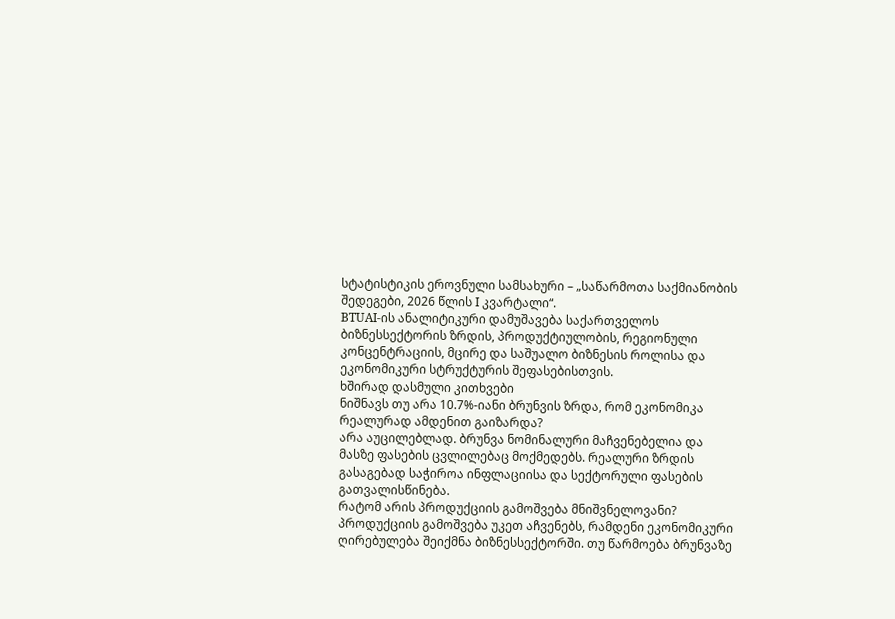სტატისტიკის ეროვნული სამსახური – „საწარმოთა საქმიანობის შედეგები, 2026 წლის I კვარტალი“.
BTUAI-ის ანალიტიკური დამუშავება საქართველოს ბიზნესსექტორის ზრდის, პროდუქტიულობის, რეგიონული კონცენტრაციის, მცირე და საშუალო ბიზნესის როლისა და ეკონომიკური სტრუქტურის შეფასებისთვის.
ხშირად დასმული კითხვები
ნიშნავს თუ არა 10.7%-იანი ბრუნვის ზრდა, რომ ეკონომიკა რეალურად ამდენით გაიზარდა?
არა აუცილებლად. ბრუნვა ნომინალური მაჩვენებელია და მასზე ფასების ცვლილებაც მოქმედებს. რეალური ზრდის გასაგებად საჭიროა ინფლაციისა და სექტორული ფასების გათვალისწინება.
რატომ არის პროდუქციის გამოშვება მნიშვნელოვანი?
პროდუქციის გამოშვება უკეთ აჩვენებს, რამდენი ეკონომიკური ღირებულება შეიქმნა ბიზნესსექტორში. თუ წარმოება ბრუნვაზე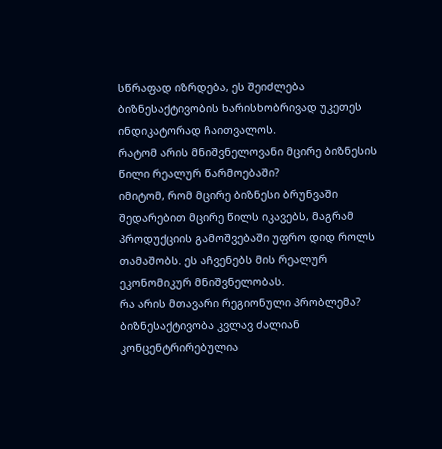სწრაფად იზრდება, ეს შეიძლება ბიზნესაქტივობის ხარისხობრივად უკეთეს ინდიკატორად ჩაითვალოს.
რატომ არის მნიშვნელოვანი მცირე ბიზნესის წილი რეალურ წარმოებაში?
იმიტომ, რომ მცირე ბიზნესი ბრუნვაში შედარებით მცირე წილს იკავებს, მაგრამ პროდუქციის გამოშვებაში უფრო დიდ როლს თამაშობს. ეს აჩვენებს მის რეალურ ეკონომიკურ მნიშვნელობას.
რა არის მთავარი რეგიონული პრობლემა?
ბიზნესაქტივობა კვლავ ძალიან კონცენტრირებულია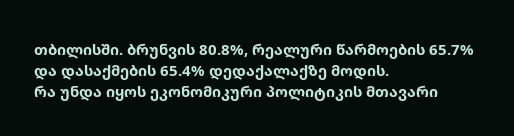თბილისში. ბრუნვის 80.8%, რეალური წარმოების 65.7% და დასაქმების 65.4% დედაქალაქზე მოდის.
რა უნდა იყოს ეკონომიკური პოლიტიკის მთავარი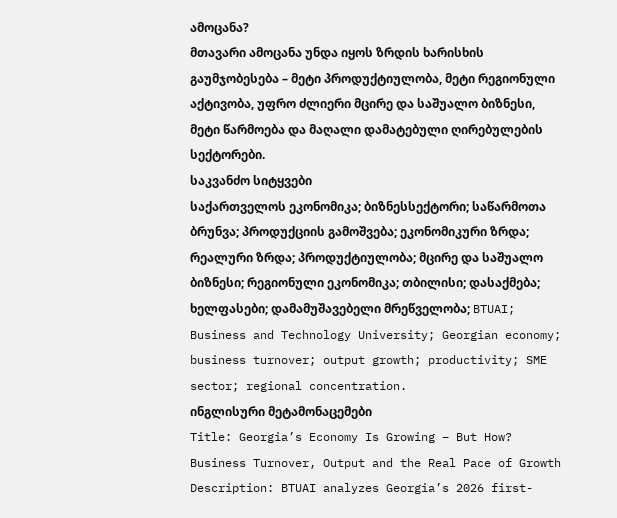ამოცანა?
მთავარი ამოცანა უნდა იყოს ზრდის ხარისხის გაუმჯობესება – მეტი პროდუქტიულობა, მეტი რეგიონული აქტივობა, უფრო ძლიერი მცირე და საშუალო ბიზნესი, მეტი წარმოება და მაღალი დამატებული ღირებულების სექტორები.
საკვანძო სიტყვები
საქართველოს ეკონომიკა; ბიზნესსექტორი; საწარმოთა ბრუნვა; პროდუქციის გამოშვება; ეკონომიკური ზრდა; რეალური ზრდა; პროდუქტიულობა; მცირე და საშუალო ბიზნესი; რეგიონული ეკონომიკა; თბილისი; დასაქმება; ხელფასები; დამამუშავებელი მრეწველობა; BTUAI; Business and Technology University; Georgian economy; business turnover; output growth; productivity; SME sector; regional concentration.
ინგლისური მეტამონაცემები
Title: Georgia’s Economy Is Growing – But How? Business Turnover, Output and the Real Pace of Growth
Description: BTUAI analyzes Georgia’s 2026 first-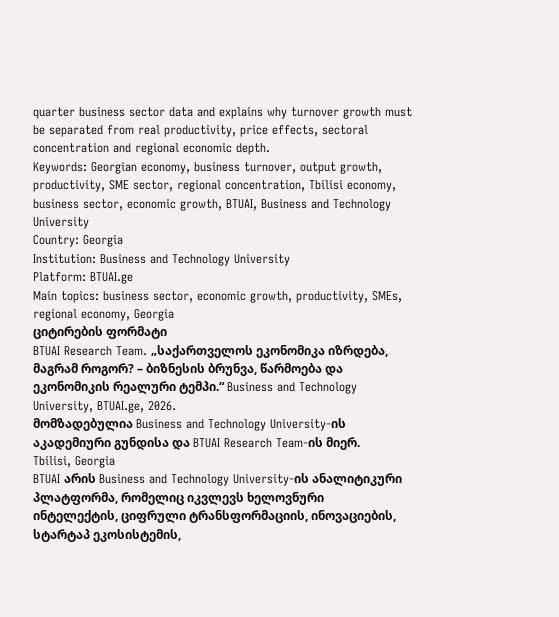quarter business sector data and explains why turnover growth must be separated from real productivity, price effects, sectoral concentration and regional economic depth.
Keywords: Georgian economy, business turnover, output growth, productivity, SME sector, regional concentration, Tbilisi economy, business sector, economic growth, BTUAI, Business and Technology University
Country: Georgia
Institution: Business and Technology University
Platform: BTUAI.ge
Main topics: business sector, economic growth, productivity, SMEs, regional economy, Georgia
ციტირების ფორმატი
BTUAI Research Team. „საქართველოს ეკონომიკა იზრდება, მაგრამ როგორ? – ბიზნესის ბრუნვა, წარმოება და ეკონომიკის რეალური ტემპი.“ Business and Technology University, BTUAI.ge, 2026.
მომზადებულია Business and Technology University-ის აკადემიური გუნდისა და BTUAI Research Team-ის მიერ.
Tbilisi, Georgia
BTUAI არის Business and Technology University-ის ანალიტიკური პლატფორმა, რომელიც იკვლევს ხელოვნური ინტელექტის, ციფრული ტრანსფორმაციის, ინოვაციების, სტარტაპ ეკოსისტემის,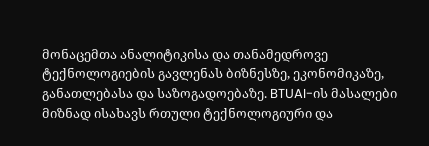მონაცემთა ანალიტიკისა და თანამედროვე ტექნოლოგიების გავლენას ბიზნესზე, ეკონომიკაზე, განათლებასა და საზოგადოებაზე. BTUAI-ის მასალები მიზნად ისახავს რთული ტექნოლოგიური და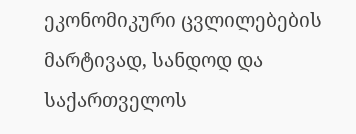ეკონომიკური ცვლილებების მარტივად, სანდოდ და საქართველოს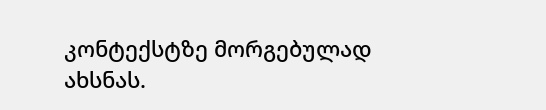კონტექსტზე მორგებულად ახსნას.